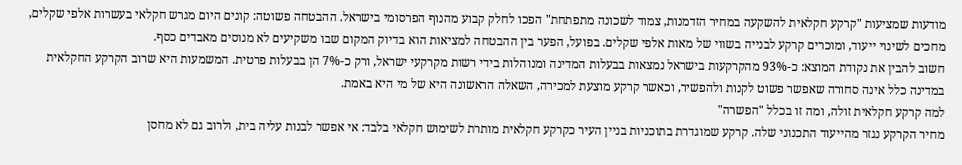מודעות שמציעות "קרקע חקלאית להשקעה במחיר הזדמנות, צמוד לשכונה מתפתחת" הפכו לחלק קבוע מהנוף הפרסומי בישראל. ההבטחה פשוטה: קונים היום מגרש חקלאי בעשרות אלפי שקלים, מחכים לשינוי ייעוד, ומוכרים קרקע לבנייה בשווי של מאות אלפי שקלים. בפועל, הפער בין ההבטחה למציאות הוא בדיוק המקום שבו משקיעים לא מנוסים מאבדים כסף.
חשוב להבין את נקודת המוצא: כ-93% מהקרקעות בישראל נמצאות בבעלות המדינה ומנוהלות בידי רשות מקרקעי ישראל, ורק כ-7% הן בבעלות פרטית. המשמעות היא שרוב הקרקע החקלאית במדינה כלל אינה סחורה שאפשר פשוט לקנות ולהפשיר, וכאשר קרקע מוצעת למכירה, השאלה הראשונה היא של מי היא באמת.
למה קרקע חקלאית זולה, ומה זו בכלל "הפשרה"
מחיר הקרקע נגזר מהייעוד התכנוני שלה. קרקע שמוגדרת בתוכניות בניין העיר כקרקע חקלאית מותרת לשימוש חקלאי בלבד: אי אפשר לבנות עליה בית, ולרוב גם לא מחסן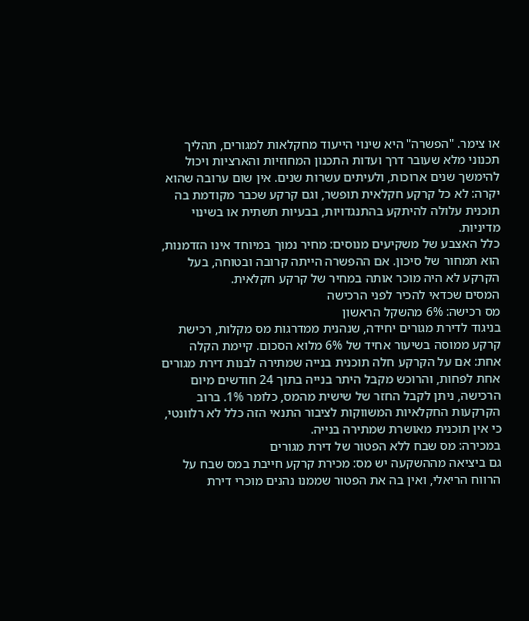או צימר. "הפשרה" היא שינוי הייעוד מחקלאות למגורים, תהליך תכנוני מלא שעובר דרך ועדות התכנון המחוזיות והארציות ויכול להימשך שנים ארוכות, ולעיתים עשרות שנים. אין שום ערובה שהוא יקרה: לא כל קרקע חקלאית תופשר, וגם קרקע שכבר מקודמת בה תוכנית עלולה להיתקע בהתנגדויות, בבעיות תשתית או בשינוי מדיניות.
כלל האצבע של משקיעים מנוסים: מחיר נמוך במיוחד אינו הזדמנות, הוא תמחור של סיכון. אם ההפשרה הייתה קרובה ובטוחה, בעל הקרקע לא היה מוכר אותה במחיר של קרקע חקלאית.
המסים שכדאי להכיר לפני הרכישה
מס רכישה: 6% מהשקל הראשון
בניגוד לדירת מגורים יחידה, שנהנית ממדרגות מס מקלות, רכישת קרקע ממוסה בשיעור אחיד של 6% מלוא הסכום. קיימת הקלה אחת: אם על הקרקע חלה תוכנית בנייה שמתירה לבנות דירת מגורים אחת לפחות, והרוכש מקבל היתר בנייה בתוך 24 חודשים מיום הרכישה, ניתן לקבל החזר של שישית מהמס, כלומר 1%. ברוב הקרקעות החקלאיות המשווקות לציבור התנאי הזה כלל לא רלוונטי, כי אין תוכנית מאושרת שמתירה בנייה.
במכירה: מס שבח ללא הפטור של דירת מגורים
גם ביציאה מההשקעה יש מס: מכירת קרקע חייבת במס שבח על הרווח הריאלי, ואין בה את הפטור שממנו נהנים מוכרי דירת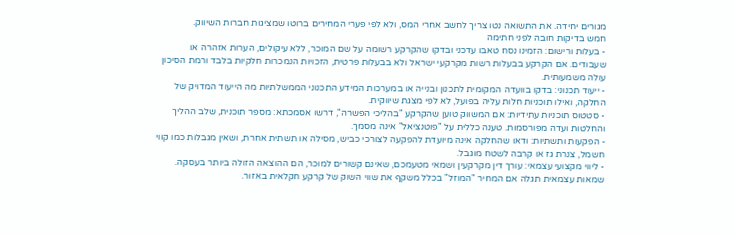מגורים יחידה. את התשואה נטו צריך לחשב אחרי המס, ולא לפי פערי המחירים ברוטו שמציגות חברות השיווק.
חמש בדיקות חובה לפני חתימה
- בעלות ורישום: הזמינו נסח טאבו עדכני ובדקו שהקרקע רשומה על שם המוכר, ללא עיקולים, הערות אזהרה או שעבודים. אם הקרקע בבעלות רשות מקרקעי ישראל ולא בבעלות פרטית, הזכויות הנמכרות חלקיות בלבד ורמת הסיכון עולה משמעותית.
- ייעוד תכנוני: בדקו בוועדה המקומית לתכנון ובנייה או במערכות המידע התכנוני הממשלתיות מה הייעוד המדויק של החלקה, ואילו תוכניות חלות עליה בפועל, לא לפי מצגת שיווקית.
- סטטוס תוכניות עתידיות: אם המשווק טוען שהקרקע "בהליכי הפשרה", דרשו אסמכתא: מספר תוכנית, שלב ההליך והחלטות ועדה מפורסמות. טענה כללית על "פוטנציאל" אינה מסמך.
- הפקעות ותשתיות: ודאו שהחלקה אינה מיועדת להפקעה לצורכי כביש, מסילה או תשתית אחרת, ושאין מגבלות כמו קווי חשמל, צנרת גז או קרבה לשטח מוגבל.
- ליווי מקצועי עצמאי: עורך דין מקרקעין ושמאי מטעמכם, שאינם קשורים למוכר, הם ההוצאה הזולה ביותר בעסקה. שמאות עצמאית תגלה אם המחיר "המוזל" בכלל משקף את שווי השוק של קרקע חקלאית באזור.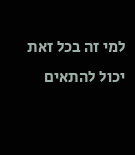למי זה בכל זאת יכול להתאים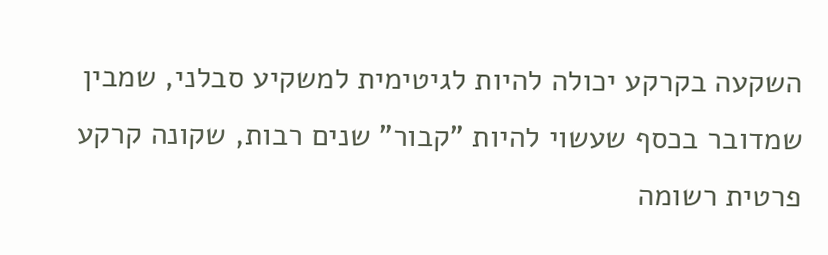השקעה בקרקע יכולה להיות לגיטימית למשקיע סבלני, שמבין שמדובר בכסף שעשוי להיות "קבור" שנים רבות, שקונה קרקע פרטית רשומה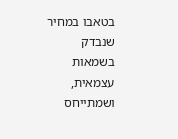בטאבו במחיר שנבדק בשמאות עצמאית, ושמתייחס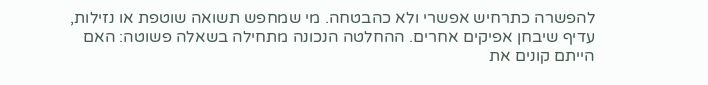להפשרה כתרחיש אפשרי ולא כהבטחה. מי שמחפש תשואה שוטפת או נזילות, עדיף שיבחן אפיקים אחרים. ההחלטה הנכונה מתחילה בשאלה פשוטה: האם הייתם קונים את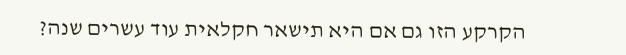הקרקע הזו גם אם היא תישאר חקלאית עוד עשרים שנה?